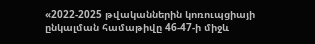«2022-2025 թվականներին կոռուպցիայի ընկալման համաթիվը 46-47-ի միջև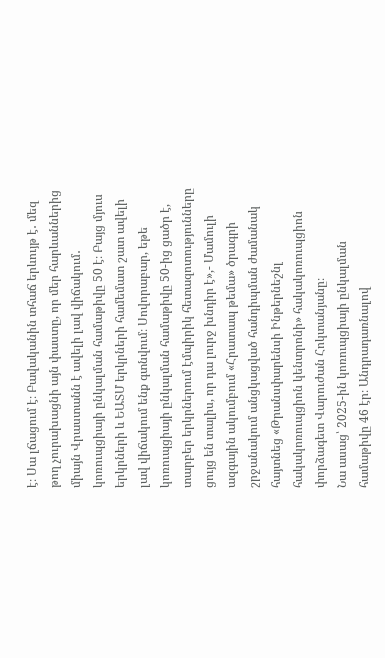է։ Սա լճացում է։ Բավականին տհաճ երևույթ է․ մեզ թող չուրախացնի այն փաստը, որ մեր հարևաններից միայն Վրաստանն է ավելի լավ վիճակում․ կոռուպցիայի ընկալման համաթիվը 50 է։ Բայց մյուս երկրների և ԵԱՏՄ երկրների համեմատ շատ ավելի լավ վիճակում ենք գտնվում։ Սովորաբար, եթե կոռուպցիայի ընկալման համաթիվը 50-ից ցածր է, տարբեր երկրներում էմպիրիկ հետազոտությունները ցույց են տալիս, որ դա լուրջ խնդիր է»,- Մամուլի ազգային ակումբում «Հրատապ թեմա» ծրագրի շրջանակում անցկացված հանդիպման ժամանակ հայտնեց «Թրանսփարենսի Ինթերնեշնլ հակակոռուպցիոն կենտրոնի» հակակոռուպցիոն փորձագետ Վարուժան Հոկտանյանը։
Նա ասաց՝ 2025-ին կոռուպցիայի ընկալման համաթիվը 46 էր։ Անդրադառնալով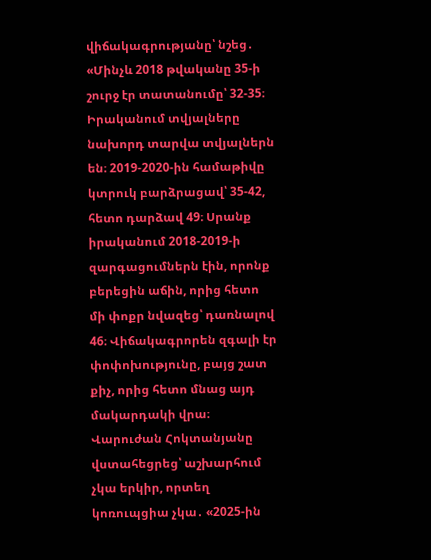վիճակագրությանը՝ նշեց․ «Մինչև 2018 թվականը 35-ի շուրջ էր տատանումը՝ 32-35։ Իրականում տվյալները նախորդ տարվա տվյալներն են։ 2019-2020-ին համաթիվը կտրուկ բարձրացավ՝ 35-42, հետո դարձավ 49։ Սրանք իրականում 2018-2019-ի զարգացումներն էին, որոնք բերեցին աճին, որից հետո մի փոքր նվազեց՝ դառնալով 46։ Վիճակագրորեն զգալի էր փոփոխությունը, բայց շատ քիչ, որից հետո մնաց այդ մակարդակի վրա։
Վարուժան Հոկտանյանը վստահեցրեց՝ աշխարհում չկա երկիր, որտեղ կոռուպցիա չկա․ «2025-ին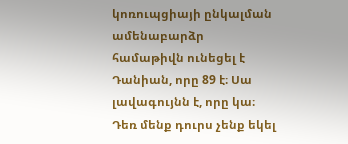կոռուպցիայի ընկալման ամենաբարձր համաթիվն ունեցել է Դանիան, որը 89 է։ Սա լավագույնն է, որը կա։ Դեռ մենք դուրս չենք եկել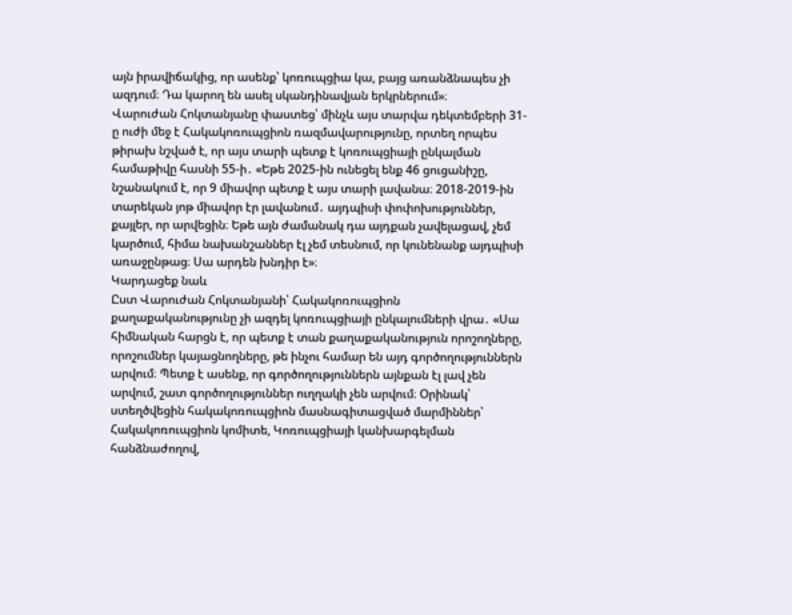այն իրավիճակից, որ ասենք՝ կոռուպցիա կա, բայց առանձնապես չի ազդում։ Դա կարող են ասել սկանդինավյան երկրներում»։
Վարուժան Հոկտանյանը փաստեց՝ մինչև այս տարվա դեկտեմբերի 31-ը ուժի մեջ է Հակակոռուպցիոն ռազմավարությունը, որտեղ որպես թիրախ նշված է, որ այս տարի պետք է կոռուպցիայի ընկալման համաթիվը հասնի 55-ի․ «Եթե 2025-ին ունեցել ենք 46 ցուցանիշը, նշանակում է, որ 9 միավոր պետք է այս տարի լավանա։ 2018-2019-ին տարեկան յոթ միավոր էր լավանում․ այդպիսի փոփոխություններ, քայլեր, որ արվեցին։ Եթե այն ժամանակ դա այդքան չավելացավ, չեմ կարծում, հիմա նախանշաններ էլ չեմ տեսնում, որ կունենանք այդպիսի առաջընթաց։ Սա արդեն խնդիր է»։
Կարդացեք նաև
Ըստ Վարուժան Հոկտանյանի՝ Հակակոռուպցիոն քաղաքականությունը չի ազդել կոռուպցիայի ընկալումների վրա․ «Սա հիմնական հարցն է, որ պետք է տան քաղաքականություն որոշողները, որոշումներ կայացնողները, թե ինչու համար են այդ գործողություններն արվում։ Պետք է ասենք, որ գործողություններն այնքան էլ լավ չեն արվում, շատ գործողություններ ուղղակի չեն արվում։ Օրինակ՝ ստեղծվեցին հակակոռուպցիոն մասնագիտացված մարմիններ՝ Հակակոռուպցիոն կոմիտե, Կոռուպցիայի կանխարգելման հանձնաժողով,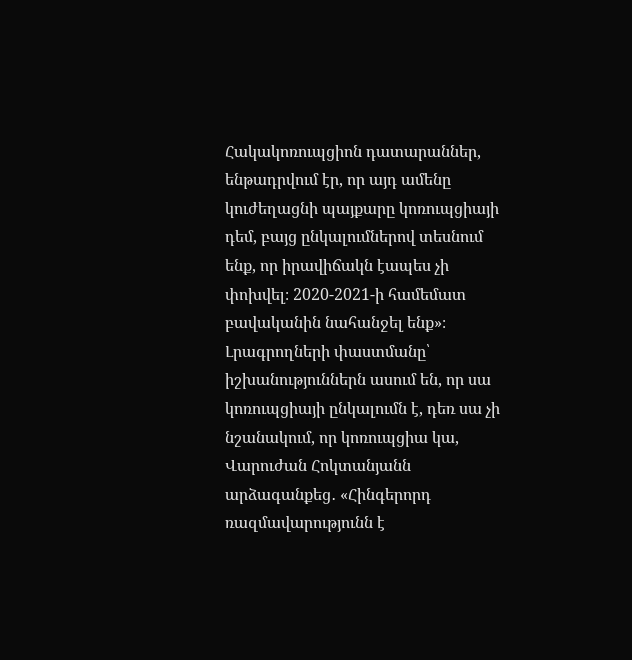Հակակոռուպցիոն դատարաններ, ենթադրվում էր, որ այդ ամենը կուժեղացնի պայքարը կոռուպցիայի դեմ, բայց ընկալումներով տեսնում ենք, որ իրավիճակն էապես չի փոխվել։ 2020-2021-ի համեմատ բավականին նահանջել ենք»։
Լրագրողների փաստմանը՝ իշխանություններն ասում են, որ սա կոռուպցիայի ընկալումն է, դեռ սա չի նշանակում, որ կոռուպցիա կա, Վարուժան Հոկտանյանն արձագանքեց․ «Հինգերորդ ռազմավարությունն է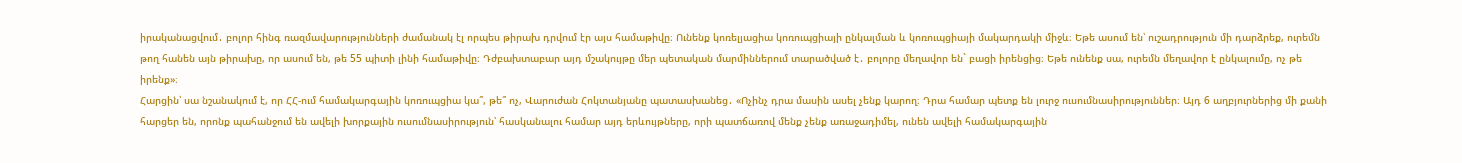իրականացվում․ բոլոր հինգ ռազմավարությունների ժամանակ էլ որպես թիրախ դրվում էր այս համաթիվը։ Ունենք կոռելյացիա կոռուպցիայի ընկալման և կոռուպցիայի մակարդակի միջև։ Եթե ասում են՝ ուշադրություն մի դարձրեք, ուրեմն թող հանեն այն թիրախը, որ ասում են, թե 55 պիտի լինի համաթիվը։ Դժբախտաբար այդ մշակույթը մեր պետական մարմիններում տարածված է․ բոլորը մեղավոր են` բացի իրենցից։ Եթե ունենք սա, ուրեմն մեղավոր է ընկալումը, ոչ թե իրենք»։
Հարցին՝ սա նշանակում է, որ ՀՀ-ում համակարգային կոռուպցիա կա՞, թե՞ ոչ, Վարուժան Հոկտանյանը պատասխանեց․ «Ոչինչ դրա մասին ասել չենք կարող։ Դրա համար պետք են լուրջ ուսումնասիրություններ։ Այդ 6 աղբյուրներից մի քանի հարցեր են, որոնք պահանջում են ավելի խորքային ուսումնասիրություն՝ հասկանալու համար այդ երևույթները, որի պատճառով մենք չենք առաջադիմել, ունեն ավելի համակարգային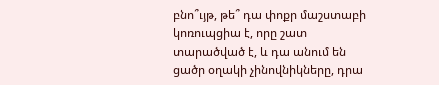բնո՞ւյթ, թե՞ դա փոքր մաշստաբի կոռուպցիա է, որը շատ տարածված է, և դա անում են ցածր օղակի չինովնիկները, դրա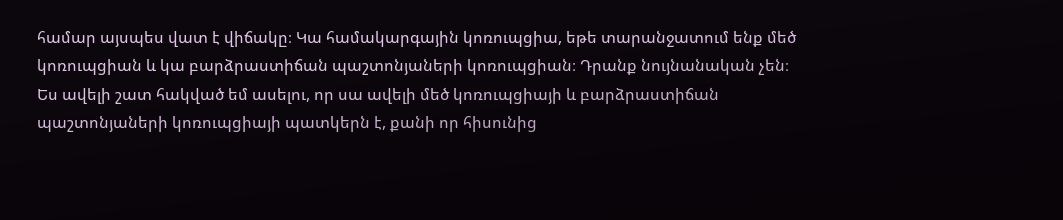համար այսպես վատ է վիճակը։ Կա համակարգային կոռուպցիա, եթե տարանջատում ենք մեծ կոռուպցիան և կա բարձրաստիճան պաշտոնյաների կոռուպցիան։ Դրանք նույնանական չեն։ Ես ավելի շատ հակված եմ ասելու, որ սա ավելի մեծ կոռուպցիայի և բարձրաստիճան պաշտոնյաների կոռուպցիայի պատկերն է, քանի որ հիսունից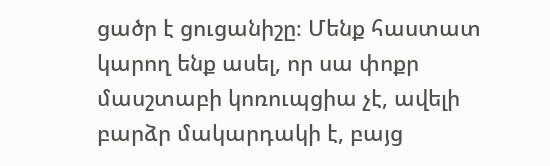ցածր է ցուցանիշը։ Մենք հաստատ կարող ենք ասել, որ սա փոքր մասշտաբի կոռուպցիա չէ, ավելի բարձր մակարդակի է, բայց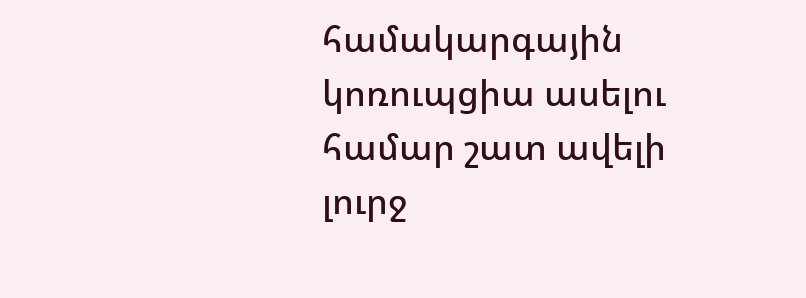համակարգային կոռուպցիա ասելու համար շատ ավելի լուրջ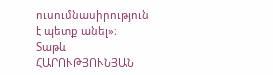ուսումնասիրություն է պետք անել»։
Տաթև ՀԱՐՈՒԹՅՈՒՆՅԱՆ